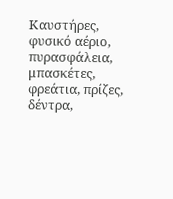Καυστήρες, φυσικό αέριο, πυρασφάλεια, μπασκέτες, φρεάτια, πρίζες, δέντρα,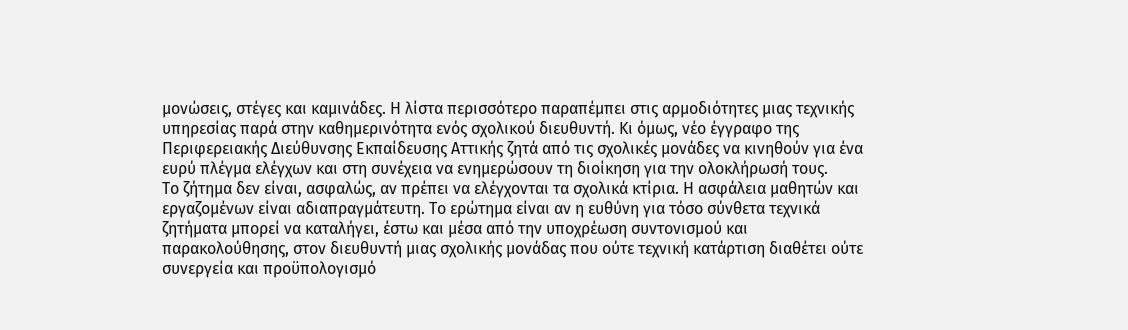μονώσεις, στέγες και καμινάδες. Η λίστα περισσότερο παραπέμπει στις αρμοδιότητες μιας τεχνικής υπηρεσίας παρά στην καθημερινότητα ενός σχολικού διευθυντή. Κι όμως, νέο έγγραφο της Περιφερειακής Διεύθυνσης Εκπαίδευσης Αττικής ζητά από τις σχολικές μονάδες να κινηθούν για ένα ευρύ πλέγμα ελέγχων και στη συνέχεια να ενημερώσουν τη διοίκηση για την ολοκλήρωσή τους.
Το ζήτημα δεν είναι, ασφαλώς, αν πρέπει να ελέγχονται τα σχολικά κτίρια. Η ασφάλεια μαθητών και εργαζομένων είναι αδιαπραγμάτευτη. Το ερώτημα είναι αν η ευθύνη για τόσο σύνθετα τεχνικά ζητήματα μπορεί να καταλήγει, έστω και μέσα από την υποχρέωση συντονισμού και παρακολούθησης, στον διευθυντή μιας σχολικής μονάδας που ούτε τεχνική κατάρτιση διαθέτει ούτε συνεργεία και προϋπολογισμό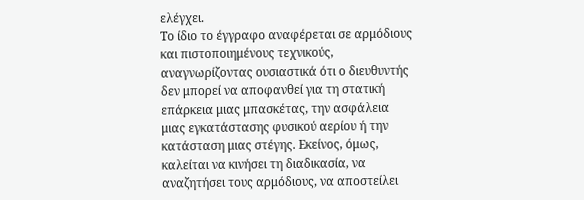ελέγχει.
Το ίδιο το έγγραφο αναφέρεται σε αρμόδιους και πιστοποιημένους τεχνικούς, αναγνωρίζοντας ουσιαστικά ότι ο διευθυντής δεν μπορεί να αποφανθεί για τη στατική επάρκεια μιας μπασκέτας, την ασφάλεια μιας εγκατάστασης φυσικού αερίου ή την κατάσταση μιας στέγης. Εκείνος, όμως, καλείται να κινήσει τη διαδικασία, να αναζητήσει τους αρμόδιους, να αποστείλει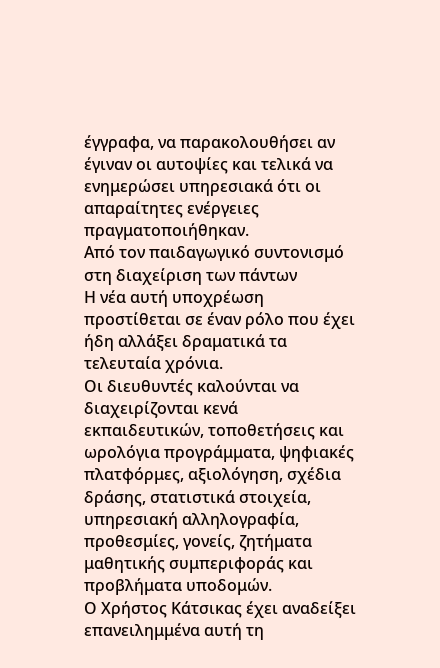έγγραφα, να παρακολουθήσει αν έγιναν οι αυτοψίες και τελικά να ενημερώσει υπηρεσιακά ότι οι απαραίτητες ενέργειες πραγματοποιήθηκαν.
Από τον παιδαγωγικό συντονισμό στη διαχείριση των πάντων
Η νέα αυτή υποχρέωση προστίθεται σε έναν ρόλο που έχει ήδη αλλάξει δραματικά τα τελευταία χρόνια.
Οι διευθυντές καλούνται να διαχειρίζονται κενά εκπαιδευτικών, τοποθετήσεις και ωρολόγια προγράμματα, ψηφιακές πλατφόρμες, αξιολόγηση, σχέδια δράσης, στατιστικά στοιχεία, υπηρεσιακή αλληλογραφία, προθεσμίες, γονείς, ζητήματα μαθητικής συμπεριφοράς και προβλήματα υποδομών.
Ο Χρήστος Κάτσικας έχει αναδείξει επανειλημμένα αυτή τη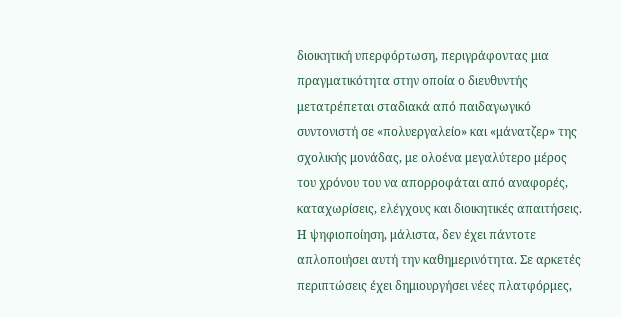διοικητική υπερφόρτωση, περιγράφοντας μια πραγματικότητα στην οποία ο διευθυντής μετατρέπεται σταδιακά από παιδαγωγικό συντονιστή σε «πολυεργαλείο» και «μάνατζερ» της σχολικής μονάδας, με ολοένα μεγαλύτερο μέρος του χρόνου του να απορροφάται από αναφορές, καταχωρίσεις, ελέγχους και διοικητικές απαιτήσεις.
Η ψηφιοποίηση, μάλιστα, δεν έχει πάντοτε απλοποιήσει αυτή την καθημερινότητα. Σε αρκετές περιπτώσεις έχει δημιουργήσει νέες πλατφόρμες,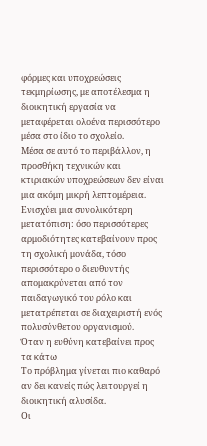φόρμες και υποχρεώσεις τεκμηρίωσης, με αποτέλεσμα η διοικητική εργασία να μεταφέρεται ολοένα περισσότερο μέσα στο ίδιο το σχολείο.
Μέσα σε αυτό το περιβάλλον, η προσθήκη τεχνικών και κτιριακών υποχρεώσεων δεν είναι μια ακόμη μικρή λεπτομέρεια. Ενισχύει μια συνολικότερη μετατόπιση: όσο περισσότερες αρμοδιότητες κατεβαίνουν προς τη σχολική μονάδα, τόσο περισσότερο ο διευθυντής απομακρύνεται από τον παιδαγωγικό του ρόλο και μετατρέπεται σε διαχειριστή ενός πολυσύνθετου οργανισμού.
Όταν η ευθύνη κατεβαίνει προς τα κάτω
Το πρόβλημα γίνεται πιο καθαρό αν δει κανείς πώς λειτουργεί η διοικητική αλυσίδα.
Οι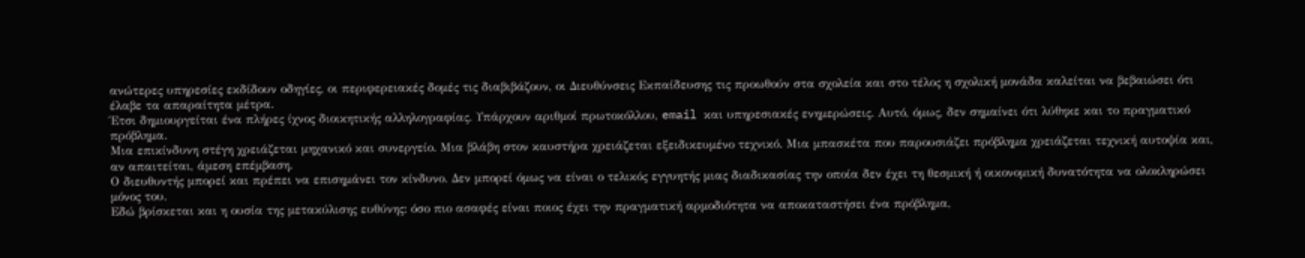ανώτερες υπηρεσίες εκδίδουν οδηγίες, οι περιφερειακές δομές τις διαβιβάζουν, οι Διευθύνσεις Εκπαίδευσης τις προωθούν στα σχολεία και στο τέλος η σχολική μονάδα καλείται να βεβαιώσει ότι έλαβε τα απαραίτητα μέτρα.
Έτσι δημιουργείται ένα πλήρες ίχνος διοικητικής αλληλογραφίας. Υπάρχουν αριθμοί πρωτοκόλλου, email και υπηρεσιακές ενημερώσεις. Αυτό, όμως, δεν σημαίνει ότι λύθηκε και το πραγματικό πρόβλημα.
Μια επικίνδυνη στέγη χρειάζεται μηχανικό και συνεργείο. Μια βλάβη στον καυστήρα χρειάζεται εξειδικευμένο τεχνικό. Μια μπασκέτα που παρουσιάζει πρόβλημα χρειάζεται τεχνική αυτοψία και, αν απαιτείται, άμεση επέμβαση.
Ο διευθυντής μπορεί και πρέπει να επισημάνει τον κίνδυνο. Δεν μπορεί όμως να είναι ο τελικός εγγυητής μιας διαδικασίας την οποία δεν έχει τη θεσμική ή οικονομική δυνατότητα να ολοκληρώσει μόνος του.
Εδώ βρίσκεται και η ουσία της μετακύλισης ευθύνης: όσο πιο ασαφές είναι ποιος έχει την πραγματική αρμοδιότητα να αποκαταστήσει ένα πρόβλημα,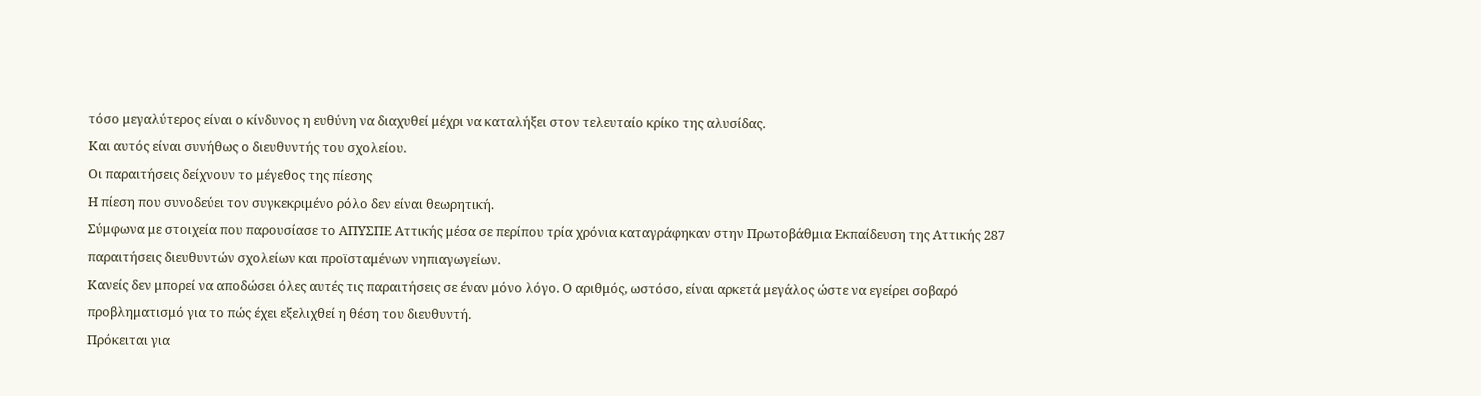τόσο μεγαλύτερος είναι ο κίνδυνος η ευθύνη να διαχυθεί μέχρι να καταλήξει στον τελευταίο κρίκο της αλυσίδας.
Και αυτός είναι συνήθως ο διευθυντής του σχολείου.
Οι παραιτήσεις δείχνουν το μέγεθος της πίεσης
Η πίεση που συνοδεύει τον συγκεκριμένο ρόλο δεν είναι θεωρητική.
Σύμφωνα με στοιχεία που παρουσίασε το ΑΠΥΣΠΕ Αττικής μέσα σε περίπου τρία χρόνια καταγράφηκαν στην Πρωτοβάθμια Εκπαίδευση της Αττικής 287 παραιτήσεις διευθυντών σχολείων και προϊσταμένων νηπιαγωγείων.
Κανείς δεν μπορεί να αποδώσει όλες αυτές τις παραιτήσεις σε έναν μόνο λόγο. Ο αριθμός, ωστόσο, είναι αρκετά μεγάλος ώστε να εγείρει σοβαρό προβληματισμό για το πώς έχει εξελιχθεί η θέση του διευθυντή.
Πρόκειται για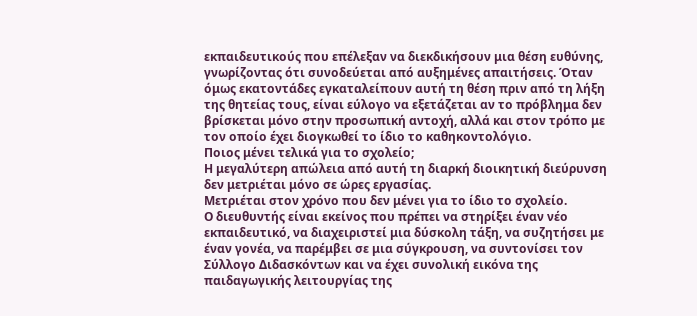εκπαιδευτικούς που επέλεξαν να διεκδικήσουν μια θέση ευθύνης, γνωρίζοντας ότι συνοδεύεται από αυξημένες απαιτήσεις. Όταν όμως εκατοντάδες εγκαταλείπουν αυτή τη θέση πριν από τη λήξη της θητείας τους, είναι εύλογο να εξετάζεται αν το πρόβλημα δεν βρίσκεται μόνο στην προσωπική αντοχή, αλλά και στον τρόπο με τον οποίο έχει διογκωθεί το ίδιο το καθηκοντολόγιο.
Ποιος μένει τελικά για το σχολείο;
Η μεγαλύτερη απώλεια από αυτή τη διαρκή διοικητική διεύρυνση δεν μετριέται μόνο σε ώρες εργασίας.
Μετριέται στον χρόνο που δεν μένει για το ίδιο το σχολείο.
Ο διευθυντής είναι εκείνος που πρέπει να στηρίξει έναν νέο εκπαιδευτικό, να διαχειριστεί μια δύσκολη τάξη, να συζητήσει με έναν γονέα, να παρέμβει σε μια σύγκρουση, να συντονίσει τον Σύλλογο Διδασκόντων και να έχει συνολική εικόνα της παιδαγωγικής λειτουργίας της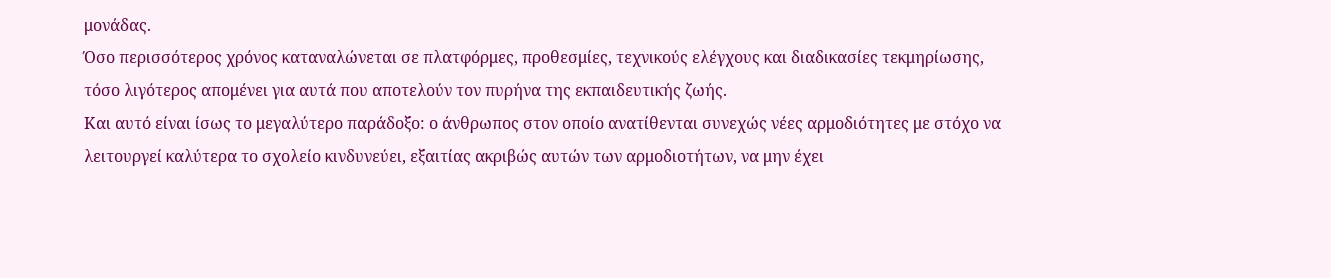μονάδας.
Όσο περισσότερος χρόνος καταναλώνεται σε πλατφόρμες, προθεσμίες, τεχνικούς ελέγχους και διαδικασίες τεκμηρίωσης, τόσο λιγότερος απομένει για αυτά που αποτελούν τον πυρήνα της εκπαιδευτικής ζωής.
Και αυτό είναι ίσως το μεγαλύτερο παράδοξο: ο άνθρωπος στον οποίο ανατίθενται συνεχώς νέες αρμοδιότητες με στόχο να λειτουργεί καλύτερα το σχολείο κινδυνεύει, εξαιτίας ακριβώς αυτών των αρμοδιοτήτων, να μην έχει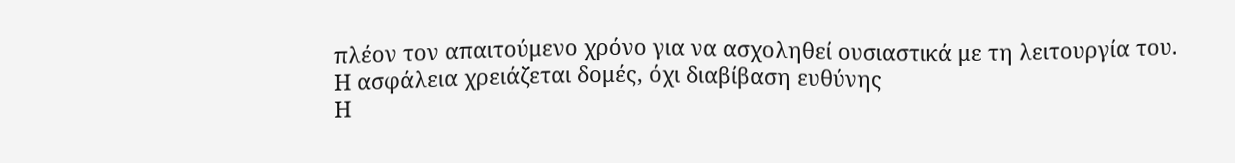πλέον τον απαιτούμενο χρόνο για να ασχοληθεί ουσιαστικά με τη λειτουργία του.
Η ασφάλεια χρειάζεται δομές, όχι διαβίβαση ευθύνης
Η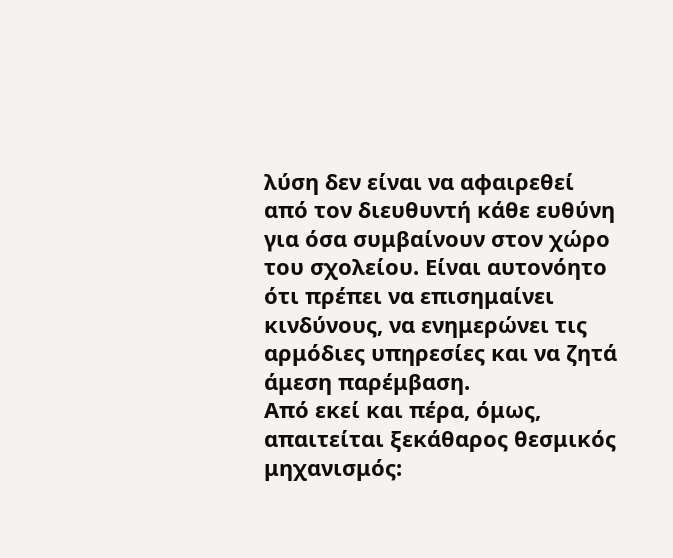λύση δεν είναι να αφαιρεθεί από τον διευθυντή κάθε ευθύνη για όσα συμβαίνουν στον χώρο του σχολείου. Είναι αυτονόητο ότι πρέπει να επισημαίνει κινδύνους, να ενημερώνει τις αρμόδιες υπηρεσίες και να ζητά άμεση παρέμβαση.
Από εκεί και πέρα, όμως, απαιτείται ξεκάθαρος θεσμικός μηχανισμός: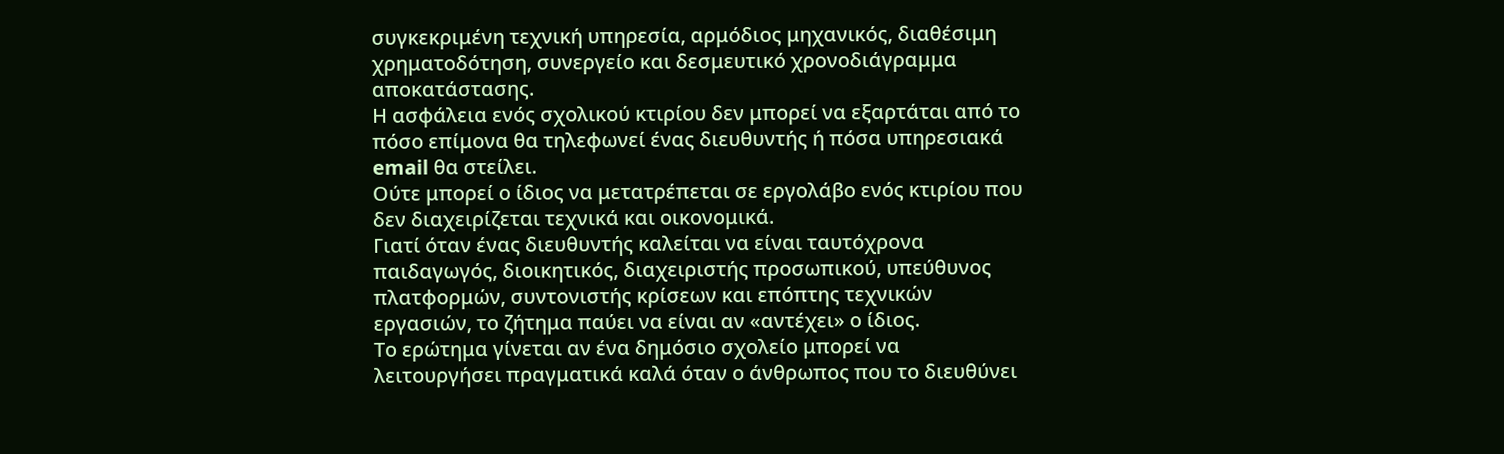συγκεκριμένη τεχνική υπηρεσία, αρμόδιος μηχανικός, διαθέσιμη χρηματοδότηση, συνεργείο και δεσμευτικό χρονοδιάγραμμα αποκατάστασης.
Η ασφάλεια ενός σχολικού κτιρίου δεν μπορεί να εξαρτάται από το πόσο επίμονα θα τηλεφωνεί ένας διευθυντής ή πόσα υπηρεσιακά email θα στείλει.
Ούτε μπορεί ο ίδιος να μετατρέπεται σε εργολάβο ενός κτιρίου που δεν διαχειρίζεται τεχνικά και οικονομικά.
Γιατί όταν ένας διευθυντής καλείται να είναι ταυτόχρονα παιδαγωγός, διοικητικός, διαχειριστής προσωπικού, υπεύθυνος πλατφορμών, συντονιστής κρίσεων και επόπτης τεχνικών εργασιών, το ζήτημα παύει να είναι αν «αντέχει» ο ίδιος.
Το ερώτημα γίνεται αν ένα δημόσιο σχολείο μπορεί να λειτουργήσει πραγματικά καλά όταν ο άνθρωπος που το διευθύνει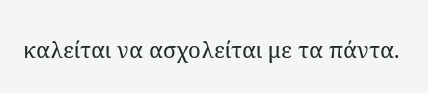καλείται να ασχολείται με τα πάντα.